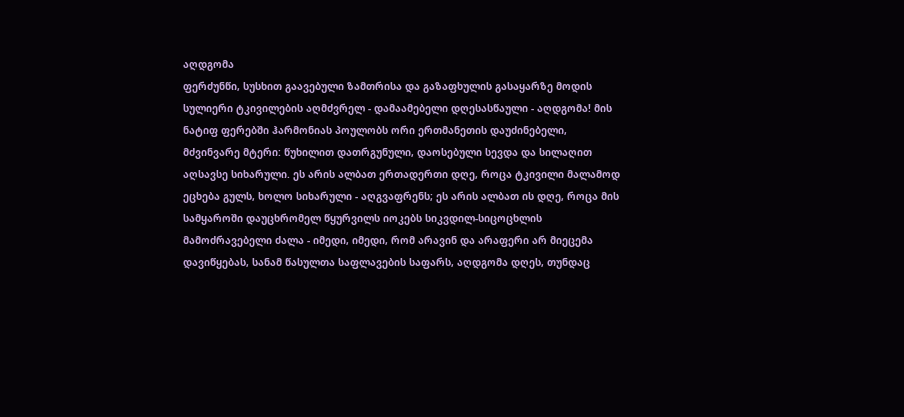აღდგომა
ფერძუნწი, სუსხით გაავებული ზამთრისა და გაზაფხულის გასაყარზე მოდის სულიერი ტკივილების აღმძვრელ - დამაამებელი დღესასწაული - აღდგომა! მის ნატიფ ფერებში ჰარმონიას პოულობს ორი ერთმანეთის დაუძინებელი, მძვინვარე მტერი: წუხილით დათრგუნული, დაოსებული სევდა და სილაღით აღსავსე სიხარული. ეს არის ალბათ ერთადერთი დღე, როცა ტკივილი მალამოდ ეცხება გულს, ხოლო სიხარული - აღგვაფრენს; ეს არის ალბათ ის დღე, როცა მის სამყაროში დაუცხრომელ წყურვილს იოკებს სიკვდილ-სიცოცხლის მამოძრავებელი ძალა - იმედი, იმედი, რომ არავინ და არაფერი არ მიეცემა დავიწყებას, სანამ წასულთა საფლავების საფარს, აღდგომა დღეს, თუნდაც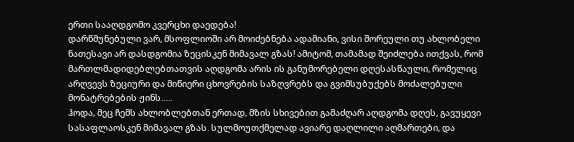ერთი სააღდგომო კვერცხი დაედება!
დარწმუნებული ვარ, მსოფლიოში არ მოიძებნება ადამიანი, ვისი შორეული თუ ახლობელი ნათესავი არ დასდგომია ზეცისკენ მიმავალ გზას! ამიტომ, თამამად შეიძლება ითქვას, რომ მართლმადიდებლებთათვის აღდგომა არის ის განუმორებელი დღესასწაული, რომელიც არღვევს ზეციური და მიწიერი ცხოვრების საზღვრებს და გვიმსუბუქებს მოძალებული მონატრებების ჟინს…..
ჰოდა, მეც ჩემს ახლობლებთან ერთად, მზის სხივებით გამაძღარ აღდგომა დღეს, გავუყევი სასაფლაოსკენ მიმავალ გზას. სულმოუთქმელად ავიარე დაღლილი აღმართები, და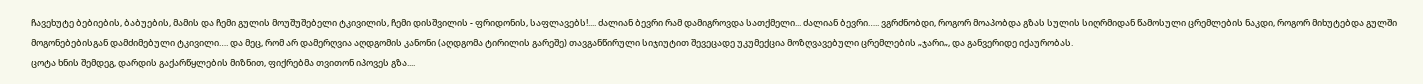ჩავეხუტე ბებიების, ბაბუების, მამის და ჩემი გულის მოუშუშებელი ტკივილის, ჩემი დისშვილის - ფრიდონის, საფლავებს!.... ძალიან ბევრი რამ დამიგროვდა სათქმელი... ძალიან ბევრი….. ვგრძნობდი, როგორ მოაპობდა გზას სულის სიღრმიდან წამოსული ცრემლების ნაკდი, როგორ მიხუტებდა გულში მოგონებებისგან დამძიმებული ტკივილი…. და მეც, რომ არ დამერღვია აღდგომის კანონი (აღდგომა ტირილის გარეშე) თავგანწირული სიჯიუტით შევეცადე უკუმექცია მოზღვავებული ცრემლების „ჯარი„, და განვერიდე იქაურობას.
ცოტა ხნის შემდეგ, დარდის გაქარწყლების მიზნით, ფიქრებმა თვითონ იპოვეს გზა....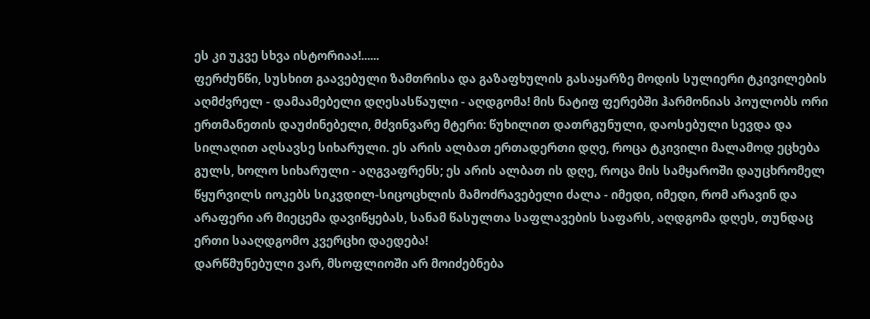ეს კი უკვე სხვა ისტორიაა!......
ფერძუნწი, სუსხით გაავებული ზამთრისა და გაზაფხულის გასაყარზე მოდის სულიერი ტკივილების აღმძვრელ - დამაამებელი დღესასწაული - აღდგომა! მის ნატიფ ფერებში ჰარმონიას პოულობს ორი ერთმანეთის დაუძინებელი, მძვინვარე მტერი: წუხილით დათრგუნული, დაოსებული სევდა და სილაღით აღსავსე სიხარული. ეს არის ალბათ ერთადერთი დღე, როცა ტკივილი მალამოდ ეცხება გულს, ხოლო სიხარული - აღგვაფრენს; ეს არის ალბათ ის დღე, როცა მის სამყაროში დაუცხრომელ წყურვილს იოკებს სიკვდილ-სიცოცხლის მამოძრავებელი ძალა - იმედი, იმედი, რომ არავინ და არაფერი არ მიეცემა დავიწყებას, სანამ წასულთა საფლავების საფარს, აღდგომა დღეს, თუნდაც ერთი სააღდგომო კვერცხი დაედება!
დარწმუნებული ვარ, მსოფლიოში არ მოიძებნება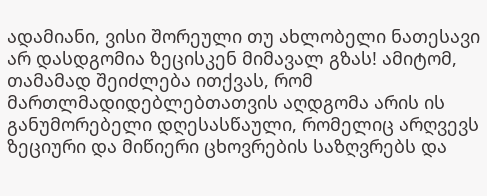ადამიანი, ვისი შორეული თუ ახლობელი ნათესავი არ დასდგომია ზეცისკენ მიმავალ გზას! ამიტომ, თამამად შეიძლება ითქვას, რომ მართლმადიდებლებთათვის აღდგომა არის ის განუმორებელი დღესასწაული, რომელიც არღვევს ზეციური და მიწიერი ცხოვრების საზღვრებს და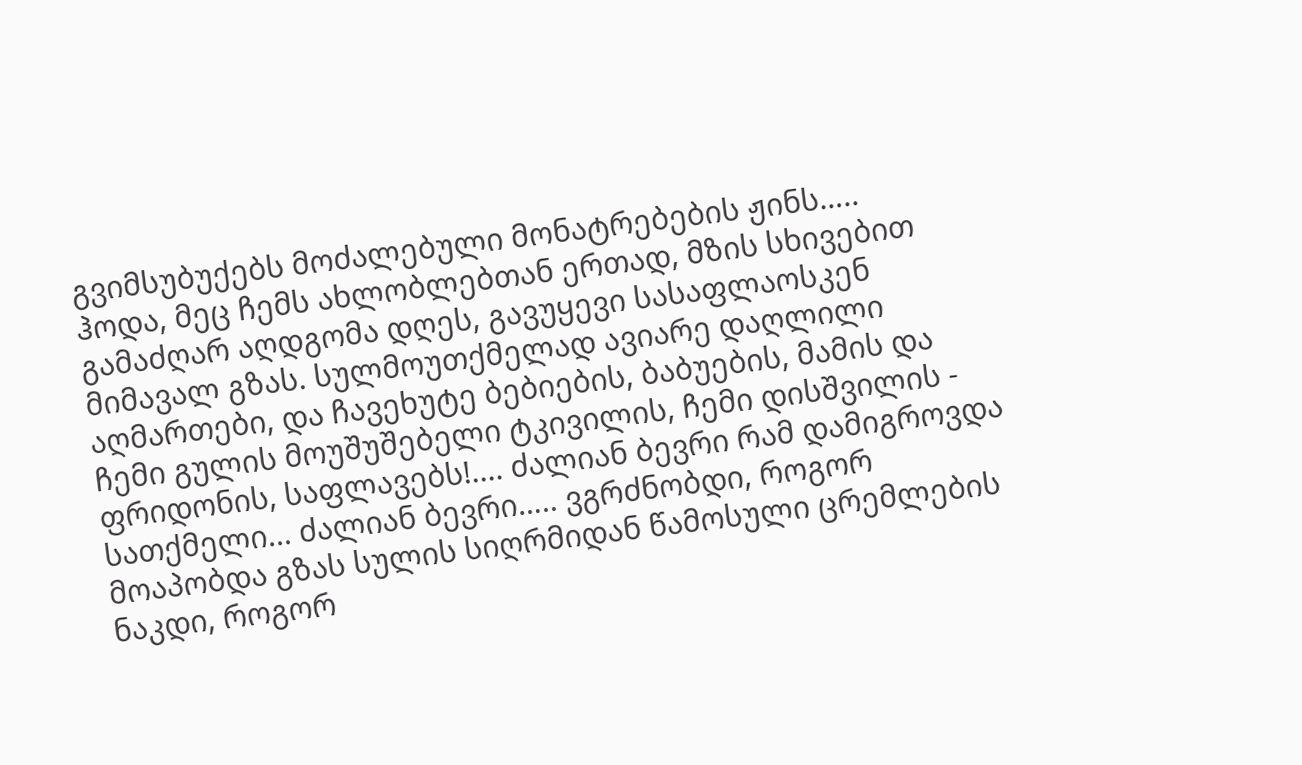გვიმსუბუქებს მოძალებული მონატრებების ჟინს…..
ჰოდა, მეც ჩემს ახლობლებთან ერთად, მზის სხივებით გამაძღარ აღდგომა დღეს, გავუყევი სასაფლაოსკენ მიმავალ გზას. სულმოუთქმელად ავიარე დაღლილი აღმართები, და ჩავეხუტე ბებიების, ბაბუების, მამის და ჩემი გულის მოუშუშებელი ტკივილის, ჩემი დისშვილის - ფრიდონის, საფლავებს!.... ძალიან ბევრი რამ დამიგროვდა სათქმელი... ძალიან ბევრი….. ვგრძნობდი, როგორ მოაპობდა გზას სულის სიღრმიდან წამოსული ცრემლების ნაკდი, როგორ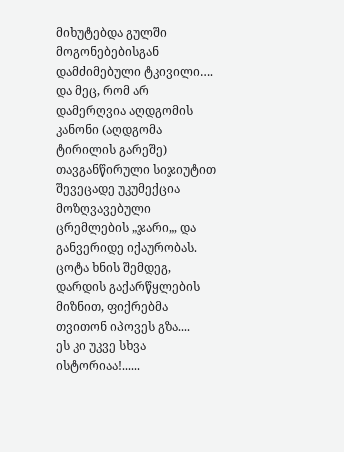მიხუტებდა გულში მოგონებებისგან დამძიმებული ტკივილი…. და მეც, რომ არ დამერღვია აღდგომის კანონი (აღდგომა ტირილის გარეშე) თავგანწირული სიჯიუტით შევეცადე უკუმექცია მოზღვავებული ცრემლების „ჯარი„, და განვერიდე იქაურობას.
ცოტა ხნის შემდეგ, დარდის გაქარწყლების მიზნით, ფიქრებმა თვითონ იპოვეს გზა....
ეს კი უკვე სხვა ისტორიაა!......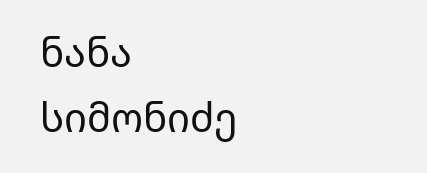ნანა სიმონიძე